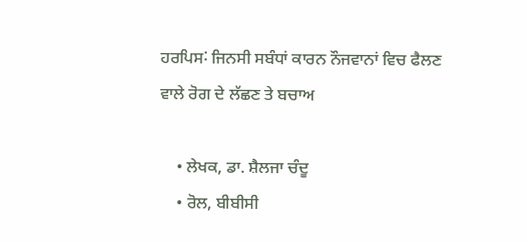ਹਰਪਿਸ˸ ਜਿਨਸੀ ਸਬੰਧਾਂ ਕਾਰਨ ਨੌਜਵਾਨਾਂ ਵਿਚ ਫੈਲਣ ਵਾਲੇ ਰੋਗ ਦੇ ਲੱਛਣ ਤੇ ਬਚਾਅ

    • ਲੇਖਕ, ਡਾ. ਸ਼ੈਲਜਾ ਚੰਦੂ
    • ਰੋਲ, ਬੀਬੀਸੀ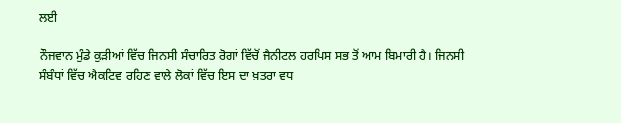ਲਈ

ਨੌਜਵਾਨ ਮੁੰਡੇ ਕੁੜੀਆਂ ਵਿੱਚ ਜਿਨਸੀ ਸੰਚਾਰਿਤ ਰੋਗਾਂ ਵਿੱਚੋਂ ਜੈਨੀਟਲ ਹਰਪਿਸ ਸਭ ਤੋਂ ਆਮ ਬਿਮਾਰੀ ਹੈ। ਜਿਨਸੀ ਸੰਬੰਧਾਂ ਵਿੱਚ ਐਕਟਿਵ ਰਹਿਣ ਵਾਲੇ ਲੋਕਾਂ ਵਿੱਚ ਇਸ ਦਾ ਖ਼ਤਰਾ ਵਧ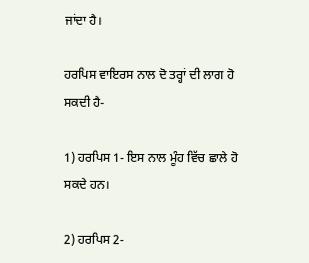ਜਾਂਦਾ ਹੈ।

ਹਰਪਿਸ ਵਾਇਰਸ ਨਾਲ ਦੋ ਤਰ੍ਹਾਂ ਦੀ ਲਾਗ ਹੋ ਸਕਦੀ ਹੈ-

1) ਹਰਪਿਸ 1- ਇਸ ਨਾਲ ਮੂੰਹ ਵਿੱਚ ਛਾਲੇ ਹੋ ਸਕਦੇ ਹਨ।

2) ਹਰਪਿਸ 2-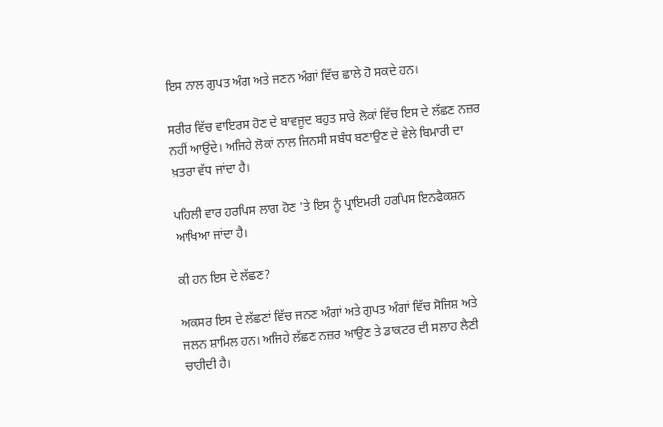ਇਸ ਨਾਲ ਗੁਪਤ ਅੰਗ ਅਤੇ ਜਣਨ ਅੰਗਾਂ ਵਿੱਚ ਛਾਲੇ ਹੋ ਸਕਦੇ ਹਨ।

ਸਰੀਰ ਵਿੱਚ ਵਾਇਰਸ ਹੋਣ ਦੇ ਬਾਵਜੂਦ ਬਹੁਤ ਸਾਰੇ ਲੋਕਾਂ ਵਿੱਚ ਇਸ ਦੇ ਲੱਛਣ ਨਜ਼ਰ ਨਹੀਂ ਆਉਂਦੇ। ਅਜਿਹੇ ਲੋਕਾਂ ਨਾਲ ਜਿਨਸੀ ਸਬੰਧ ਬਣਾਉਣ ਦੇ ਵੇਲੇ ਬਿਮਾਰੀ ਦਾ ਖ਼ਤਰਾ ਵੱਧ ਜਾਂਦਾ ਹੈ।

ਪਹਿਲੀ ਵਾਰ ਹਰਪਿਸ ਲਾਗ ਹੋਣ 'ਤੇ ਇਸ ਨੂੰ ਪ੍ਰਾਇਮਰੀ ਹਰਪਿਸ ਇਨਫੈਕਸ਼ਨ ਆਖਿਆ ਜਾਂਦਾ ਹੈ।

ਕੀ ਹਨ ਇਸ ਦੇ ਲੱਛਣ?

ਅਕਸਰ ਇਸ ਦੇ ਲੱਛਣਾਂ ਵਿੱਚ ਜਨਣ ਅੰਗਾਂ ਅਤੇ ਗੁਪਤ ਅੰਗਾਂ ਵਿੱਚ ਸੋਜਿਸ਼ ਅਤੇ ਜਲਨ ਸ਼ਾਮਿਲ ਹਨ। ਅਜਿਹੇ ਲੱਛਣ ਨਜ਼ਰ ਆਉਣ ਤੇ ਡਾਕਟਰ ਦੀ ਸਲਾਹ ਲੈਣੀ ਚਾਹੀਦੀ ਹੈ।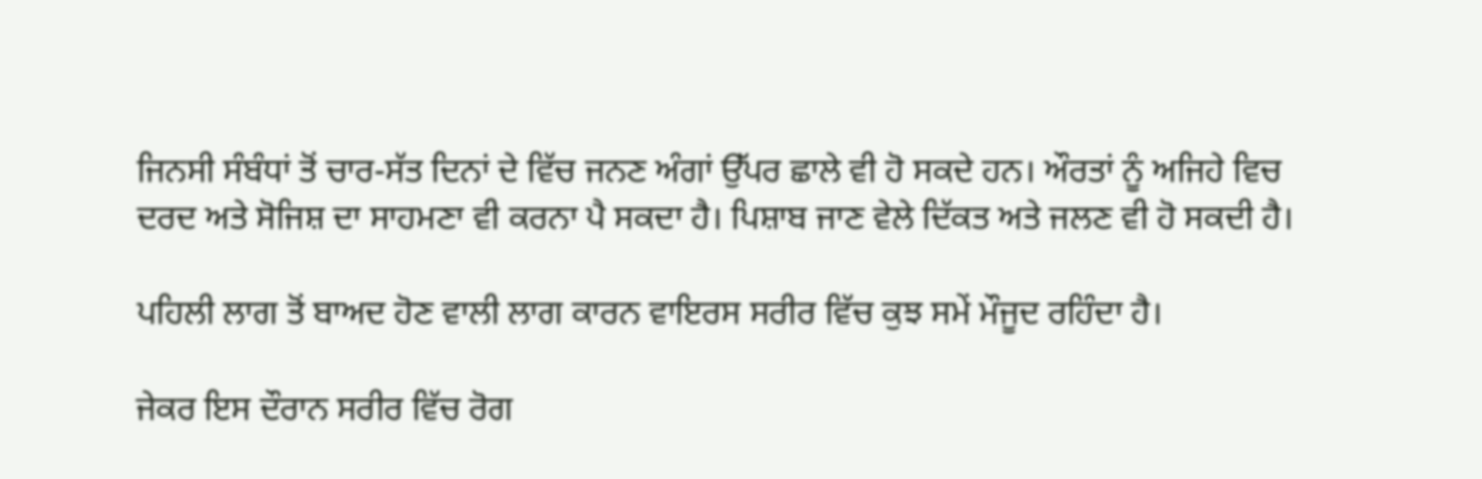ਜਿਨਸੀ ਸੰਬੰਧਾਂ ਤੋਂ ਚਾਰ-ਸੱਤ ਦਿਨਾਂ ਦੇ ਵਿੱਚ ਜਨਣ ਅੰਗਾਂ ਉੱਪਰ ਛਾਲੇ ਵੀ ਹੋ ਸਕਦੇ ਹਨ। ਔਰਤਾਂ ਨੂੰ ਅਜਿਹੇ ਵਿਚ ਦਰਦ ਅਤੇ ਸੋਜਿਸ਼ ਦਾ ਸਾਹਮਣਾ ਵੀ ਕਰਨਾ ਪੈ ਸਕਦਾ ਹੈ। ਪਿਸ਼ਾਬ ਜਾਣ ਵੇਲੇ ਦਿੱਕਤ ਅਤੇ ਜਲਣ ਵੀ ਹੋ ਸਕਦੀ ਹੈ।

ਪਹਿਲੀ ਲਾਗ ਤੋਂ ਬਾਅਦ ਹੋਣ ਵਾਲੀ ਲਾਗ ਕਾਰਨ ਵਾਇਰਸ ਸਰੀਰ ਵਿੱਚ ਕੁਝ ਸਮੇਂ ਮੌਜੂਦ ਰਹਿੰਦਾ ਹੈ।

ਜੇਕਰ ਇਸ ਦੌਰਾਨ ਸਰੀਰ ਵਿੱਚ ਰੋਗ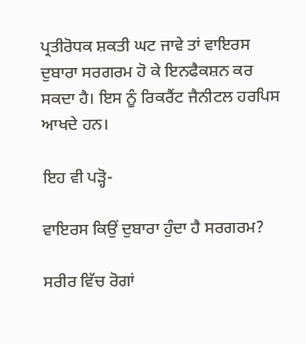ਪ੍ਰਤੀਰੋਧਕ ਸ਼ਕਤੀ ਘਟ ਜਾਵੇ ਤਾਂ ਵਾਇਰਸ ਦੁਬਾਰਾ ਸਰਗਰਮ ਹੋ ਕੇ ਇਨਫੈਕਸ਼ਨ ਕਰ ਸਕਦਾ ਹੈ। ਇਸ ਨੂੰ ਰਿਕਰੈਂਟ ਜੈਨੀਟਲ ਹਰਪਿਸ ਆਖਦੇ ਹਨ।

ਇਹ ਵੀ ਪੜ੍ਹੋ-

ਵਾਇਰਸ ਕਿਉਂ ਦੁਬਾਰਾ ਹੁੰਦਾ ਹੈ ਸਰਗਰਮ?

ਸਰੀਰ ਵਿੱਚ ਰੋਗਾਂ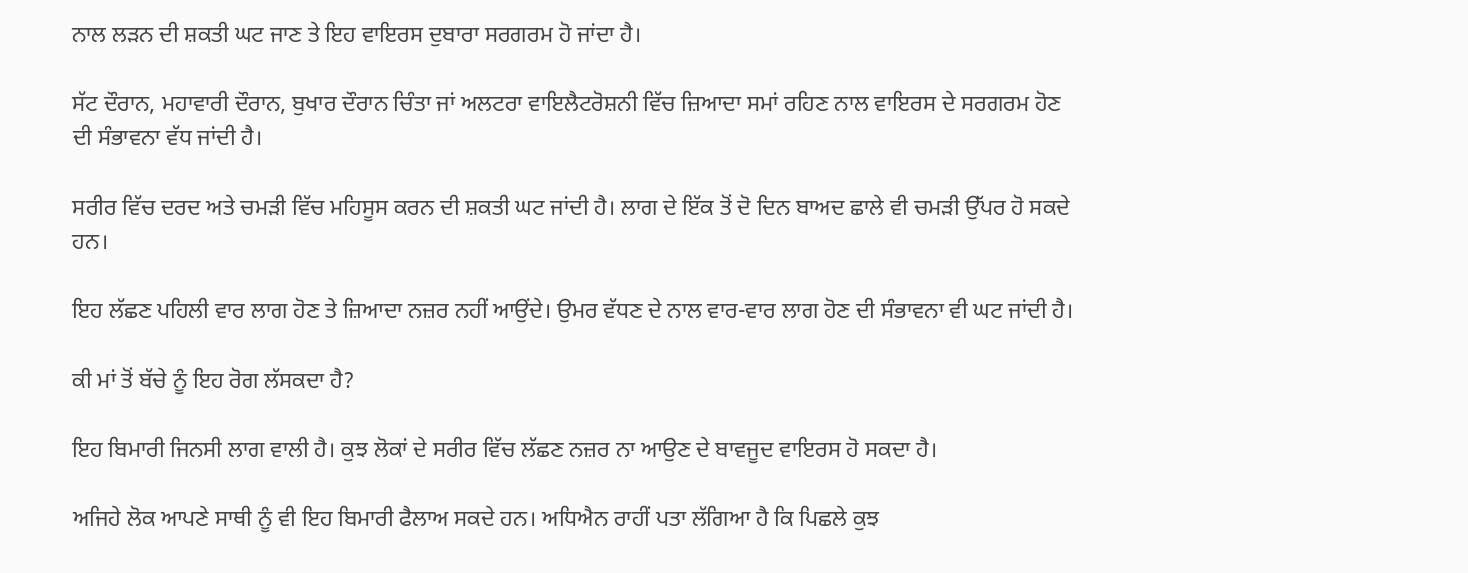ਨਾਲ ਲੜਨ ਦੀ ਸ਼ਕਤੀ ਘਟ ਜਾਣ ਤੇ ਇਹ ਵਾਇਰਸ ਦੁਬਾਰਾ ਸਰਗਰਮ ਹੋ ਜਾਂਦਾ ਹੈ।

ਸੱਟ ਦੌਰਾਨ, ਮਹਾਵਾਰੀ ਦੌਰਾਨ, ਬੁਖਾਰ ਦੌਰਾਨ ਚਿੰਤਾ ਜਾਂ ਅਲਟਰਾ ਵਾਇਲੈਟਰੋਸ਼ਨੀ ਵਿੱਚ ਜ਼ਿਆਦਾ ਸਮਾਂ ਰਹਿਣ ਨਾਲ ਵਾਇਰਸ ਦੇ ਸਰਗਰਮ ਹੋਣ ਦੀ ਸੰਭਾਵਨਾ ਵੱਧ ਜਾਂਦੀ ਹੈ।

ਸਰੀਰ ਵਿੱਚ ਦਰਦ ਅਤੇ ਚਮੜੀ ਵਿੱਚ ਮਹਿਸੂਸ ਕਰਨ ਦੀ ਸ਼ਕਤੀ ਘਟ ਜਾਂਦੀ ਹੈ। ਲਾਗ ਦੇ ਇੱਕ ਤੋਂ ਦੋ ਦਿਨ ਬਾਅਦ ਛਾਲੇ ਵੀ ਚਮੜੀ ਉੱਪਰ ਹੋ ਸਕਦੇ ਹਨ।

ਇਹ ਲੱਛਣ ਪਹਿਲੀ ਵਾਰ ਲਾਗ ਹੋਣ ਤੇ ਜ਼ਿਆਦਾ ਨਜ਼ਰ ਨਹੀਂ ਆਉਂਦੇ। ਉਮਰ ਵੱਧਣ ਦੇ ਨਾਲ ਵਾਰ-ਵਾਰ ਲਾਗ ਹੋਣ ਦੀ ਸੰਭਾਵਨਾ ਵੀ ਘਟ ਜਾਂਦੀ ਹੈ।

ਕੀ ਮਾਂ ਤੋਂ ਬੱਚੇ ਨੂੰ ਇਹ ਰੋਗ ਲੱਸਕਦਾ ਹੈ?

ਇਹ ਬਿਮਾਰੀ ਜਿਨਸੀ ਲਾਗ ਵਾਲੀ ਹੈ। ਕੁਝ ਲੋਕਾਂ ਦੇ ਸਰੀਰ ਵਿੱਚ ਲੱਛਣ ਨਜ਼ਰ ਨਾ ਆਉਣ ਦੇ ਬਾਵਜੂਦ ਵਾਇਰਸ ਹੋ ਸਕਦਾ ਹੈ।

ਅਜਿਹੇ ਲੋਕ ਆਪਣੇ ਸਾਥੀ ਨੂੰ ਵੀ ਇਹ ਬਿਮਾਰੀ ਫੈਲਾਅ ਸਕਦੇ ਹਨ। ਅਧਿਐਨ ਰਾਹੀਂ ਪਤਾ ਲੱਗਿਆ ਹੈ ਕਿ ਪਿਛਲੇ ਕੁਝ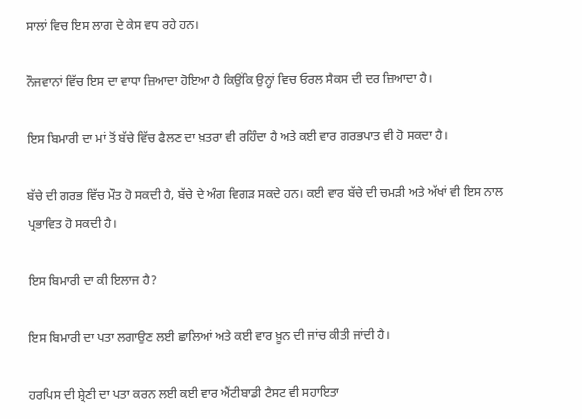ਸਾਲਾਂ ਵਿਚ ਇਸ ਲਾਗ ਦੇ ਕੇਸ ਵਧ ਰਹੇ ਹਨ।

ਨੌਜਵਾਨਾਂ ਵਿੱਚ ਇਸ ਦਾ ਵਾਧਾ ਜ਼ਿਆਦਾ ਹੋਇਆ ਹੈ ਕਿਉਂਕਿ ਉਨ੍ਹਾਂ ਵਿਚ ਓਰਲ ਸੈਕਸ ਦੀ ਦਰ ਜ਼ਿਆਦਾ ਹੈ।

ਇਸ ਬਿਮਾਰੀ ਦਾ ਮਾਂ ਤੋਂ ਬੱਚੇ ਵਿੱਚ ਫੈਲਣ ਦਾ ਖ਼ਤਰਾ ਵੀ ਰਹਿੰਦਾ ਹੈ ਅਤੇ ਕਈ ਵਾਰ ਗਰਭਪਾਤ ਵੀ ਹੋ ਸਕਦਾ ਹੈ।

ਬੱਚੇ ਦੀ ਗਰਭ ਵਿੱਚ ਮੌਤ ਹੋ ਸਕਦੀ ਹੈ, ਬੱਚੇ ਦੇ ਅੰਗ ਵਿਗੜ ਸਕਦੇ ਹਨ। ਕਈ ਵਾਰ ਬੱਚੇ ਦੀ ਚਮੜੀ ਅਤੇ ਅੱਖਾਂ ਵੀ ਇਸ ਨਾਲ ਪ੍ਰਭਾਵਿਤ ਹੋ ਸਕਦੀ ਹੈ।

ਇਸ ਬਿਮਾਰੀ ਦਾ ਕੀ ਇਲਾਜ ਹੈ?

ਇਸ ਬਿਮਾਰੀ ਦਾ ਪਤਾ ਲਗਾਉਣ ਲਈ ਛਾਲਿਆਂ ਅਤੇ ਕਈ ਵਾਰ ਖ਼ੂਨ ਦੀ ਜਾਂਚ ਕੀਤੀ ਜਾਂਦੀ ਹੈ।

ਹਰਪਿਸ ਦੀ ਸ਼੍ਰੇਣੀ ਦਾ ਪਤਾ ਕਰਨ ਲਈ ਕਈ ਵਾਰ ਐਂਟੀਬਾਡੀ ਟੈਸਟ ਵੀ ਸਹਾਇਤਾ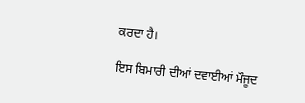ਕਰਦਾ ਹੈ।

ਇਸ ਬਿਮਾਰੀ ਦੀਆਂ ਦਵਾਈਆਂ ਮੌਜੂਦ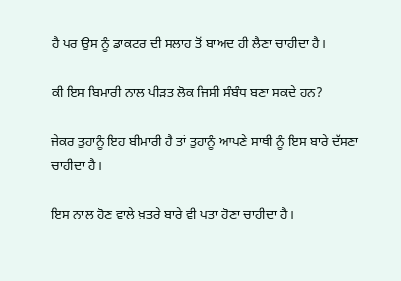ਹੈ ਪਰ ਉਸ ਨੂੰ ਡਾਕਟਰ ਦੀ ਸਲਾਹ ਤੋਂ ਬਾਅਦ ਹੀ ਲੈਣਾ ਚਾਹੀਦਾ ਹੈ।

ਕੀ ਇਸ ਬਿਮਾਰੀ ਨਾਲ ਪੀੜਤ ਲੋਕ ਜਿਸੀ ਸੰਬੰਧ ਬਣਾ ਸਕਦੇ ਹਨ?

ਜੇਕਰ ਤੁਹਾਨੂੰ ਇਹ ਬੀਮਾਰੀ ਹੈ ਤਾਂ ਤੁਹਾਨੂੰ ਆਪਣੇ ਸਾਥੀ ਨੂੰ ਇਸ ਬਾਰੇ ਦੱਸਣਾ ਚਾਹੀਦਾ ਹੈ।

ਇਸ ਨਾਲ ਹੋਣ ਵਾਲੇ ਖ਼ਤਰੇ ਬਾਰੇ ਵੀ ਪਤਾ ਹੋਣਾ ਚਾਹੀਦਾ ਹੈ।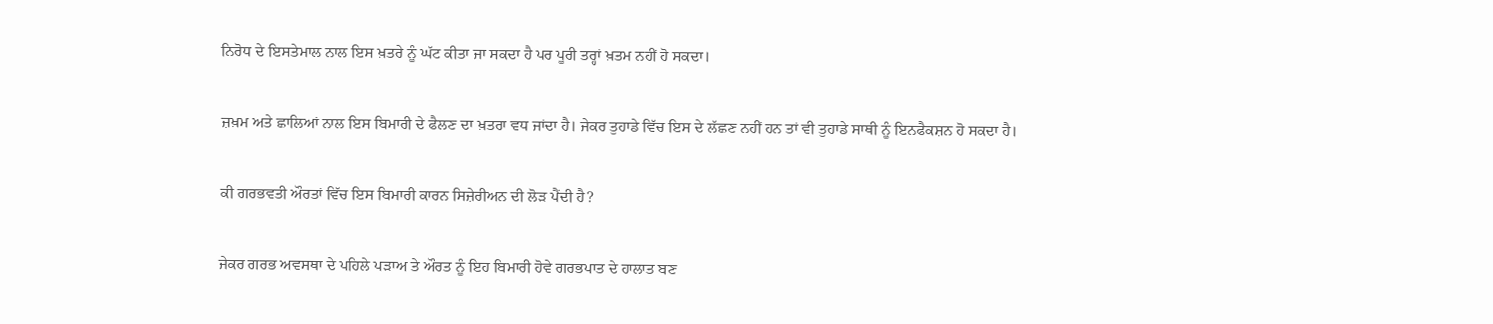ਨਿਰੋਧ ਦੇ ਇਸਤੇਮਾਲ ਨਾਲ ਇਸ ਖ਼ਤਰੇ ਨੂੰ ਘੱਟ ਕੀਤਾ ਜਾ ਸਕਦਾ ਹੈ ਪਰ ਪੂਰੀ ਤਰ੍ਹਾਂ ਖ਼ਤਮ ਨਹੀਂ ਹੋ ਸਕਦਾ।

ਜ਼ਖ਼ਮ ਅਤੇ ਛਾਲਿਆਂ ਨਾਲ ਇਸ ਬਿਮਾਰੀ ਦੇ ਫੈਲਣ ਦਾ ਖ਼ਤਰਾ ਵਧ ਜਾਂਦਾ ਹੈ। ਜੇਕਰ ਤੁਹਾਡੇ ਵਿੱਚ ਇਸ ਦੇ ਲੱਛਣ ਨਹੀਂ ਹਨ ਤਾਂ ਵੀ ਤੁਹਾਡੇ ਸਾਥੀ ਨੂੰ ਇਨਫੈਕਸ਼ਨ ਹੋ ਸਕਦਾ ਹੈ।

ਕੀ ਗਰਭਵਤੀ ਔਰਤਾਂ ਵਿੱਚ ਇਸ ਬਿਮਾਰੀ ਕਾਰਨ ਸਿਜ਼ੇਰੀਅਨ ਦੀ ਲੋੜ ਪੈਂਦੀ ਹੈ?

ਜੇਕਰ ਗਰਭ ਅਵਸਥਾ ਦੇ ਪਹਿਲੇ ਪੜਾਅ ਤੇ ਔਰਤ ਨੂੰ ਇਹ ਬਿਮਾਰੀ ਹੋਵੇ ਗਰਭਪਾਤ ਦੇ ਹਾਲਾਤ ਬਣ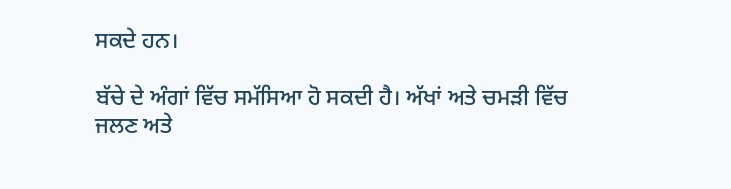ਸਕਦੇ ਹਨ।

ਬੱਚੇ ਦੇ ਅੰਗਾਂ ਵਿੱਚ ਸਮੱਸਿਆ ਹੋ ਸਕਦੀ ਹੈ। ਅੱਖਾਂ ਅਤੇ ਚਮੜੀ ਵਿੱਚ ਜਲਣ ਅਤੇ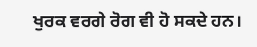ਖੁਰਕ ਵਰਗੇ ਰੋਗ ਵੀ ਹੋ ਸਕਦੇ ਹਨ।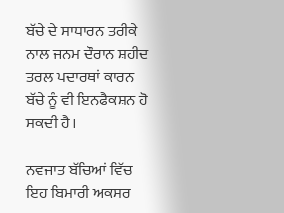ਬੱਚੇ ਦੇ ਸਾਧਾਰਨ ਤਰੀਕੇ ਨਾਲ ਜਨਮ ਦੌਰਾਨ ਸ਼ਹੀਦ ਤਰਲ ਪਦਾਰਥਾਂ ਕਾਰਨ ਬੱਚੇ ਨੂੰ ਵੀ ਇਨਫੈਕਸ਼ਨ ਹੋ ਸਕਦੀ ਹੈ।

ਨਵਜਾਤ ਬੱਚਿਆਂ ਵਿੱਚ ਇਹ ਬਿਮਾਰੀ ਅਕਸਰ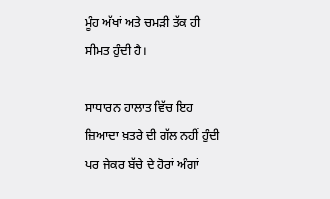ਮੂੰਹ ਅੱਖਾਂ ਅਤੇ ਚਮੜੀ ਤੱਕ ਹੀ ਸੀਮਤ ਹੁੰਦੀ ਹੈ।

ਸਾਧਾਰਨ ਹਾਲਾਤ ਵਿੱਚ ਇਹ ਜ਼ਿਆਦਾ ਖ਼ਤਰੇ ਦੀ ਗੱਲ ਨਹੀਂ ਹੁੰਦੀ ਪਰ ਜੇਕਰ ਬੱਚੇ ਦੇ ਹੋਰਾਂ ਅੰਗਾਂ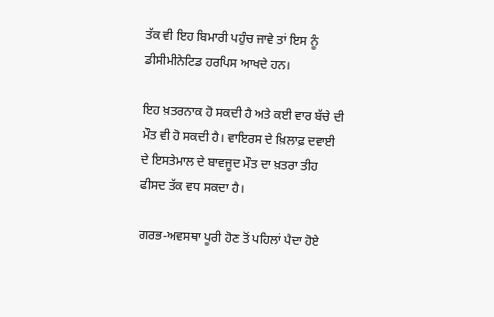ਤੱਕ ਵੀ ਇਹ ਬਿਮਾਰੀ ਪਹੁੰਚ ਜਾਵੇ ਤਾਂ ਇਸ ਨੂੰ ਡੀਸੀਮੀਨੇਟਿਡ ਹਰਪਿਸ ਆਖਦੇ ਹਨ।

ਇਹ ਖ਼ਤਰਨਾਕ ਹੋ ਸਕਦੀ ਹੈ ਅਤੇ ਕਈ ਵਾਰ ਬੱਚੇ ਦੀ ਮੌਤ ਵੀ ਹੋ ਸਕਦੀ ਹੈ। ਵਾਇਰਸ ਦੇ ਖ਼ਿਲਾਫ਼ ਦਵਾਈ ਦੇ ਇਸਤੇਮਾਲ ਦੇ ਬਾਵਜੂਦ ਮੌਤ ਦਾ ਖ਼ਤਰਾ ਤੀਹ ਫੀਸਦ ਤੱਕ ਵਧ ਸਕਦਾ ਹੈ।

ਗਰਭ-ਅਵਸਥਾ ਪੂਰੀ ਹੋਣ ਤੋਂ ਪਹਿਲਾਂ ਪੈਦਾ ਹੋਏ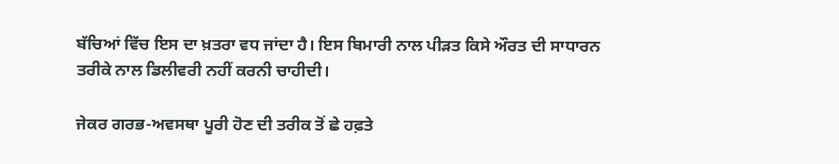ਬੱਚਿਆਂ ਵਿੱਚ ਇਸ ਦਾ ਖ਼ਤਰਾ ਵਧ ਜਾਂਦਾ ਹੈ। ਇਸ ਬਿਮਾਰੀ ਨਾਲ ਪੀੜਤ ਕਿਸੇ ਔਰਤ ਦੀ ਸਾਧਾਰਨ ਤਰੀਕੇ ਨਾਲ ਡਿਲੀਵਰੀ ਨਹੀਂ ਕਰਨੀ ਚਾਹੀਦੀ।

ਜੇਕਰ ਗਰਭ-ਅਵਸਥਾ ਪੂਰੀ ਹੋਣ ਦੀ ਤਰੀਕ ਤੋਂ ਛੇ ਹਫ਼ਤੇ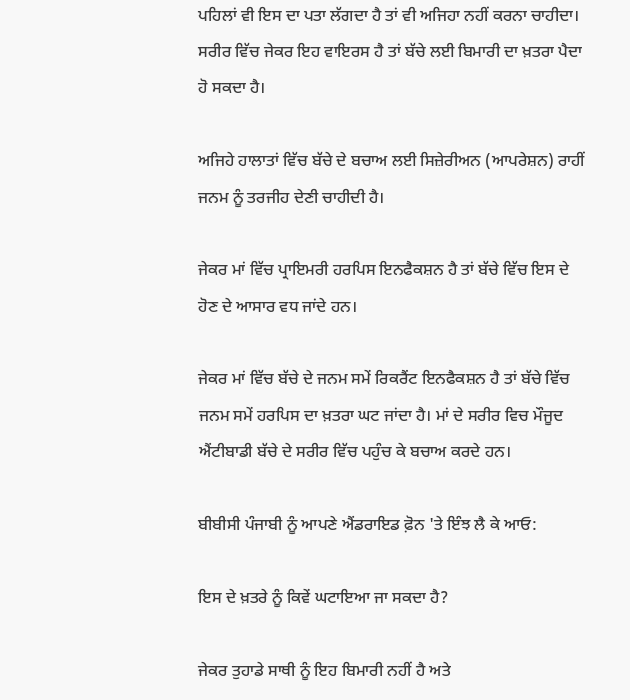ਪਹਿਲਾਂ ਵੀ ਇਸ ਦਾ ਪਤਾ ਲੱਗਦਾ ਹੈ ਤਾਂ ਵੀ ਅਜਿਹਾ ਨਹੀਂ ਕਰਨਾ ਚਾਹੀਦਾ। ਸਰੀਰ ਵਿੱਚ ਜੇਕਰ ਇਹ ਵਾਇਰਸ ਹੈ ਤਾਂ ਬੱਚੇ ਲਈ ਬਿਮਾਰੀ ਦਾ ਖ਼ਤਰਾ ਪੈਦਾ ਹੋ ਸਕਦਾ ਹੈ।

ਅਜਿਹੇ ਹਾਲਾਤਾਂ ਵਿੱਚ ਬੱਚੇ ਦੇ ਬਚਾਅ ਲਈ ਸਿਜ਼ੇਰੀਅਨ (ਆਪਰੇਸ਼ਨ) ਰਾਹੀਂ ਜਨਮ ਨੂੰ ਤਰਜੀਹ ਦੇਣੀ ਚਾਹੀਦੀ ਹੈ।

ਜੇਕਰ ਮਾਂ ਵਿੱਚ ਪ੍ਰਾਇਮਰੀ ਹਰਪਿਸ ਇਨਫੈਕਸ਼ਨ ਹੈ ਤਾਂ ਬੱਚੇ ਵਿੱਚ ਇਸ ਦੇ ਹੋਣ ਦੇ ਆਸਾਰ ਵਧ ਜਾਂਦੇ ਹਨ।

ਜੇਕਰ ਮਾਂ ਵਿੱਚ ਬੱਚੇ ਦੇ ਜਨਮ ਸਮੇਂ ਰਿਕਰੈਂਟ ਇਨਫੈਕਸ਼ਨ ਹੈ ਤਾਂ ਬੱਚੇ ਵਿੱਚ ਜਨਮ ਸਮੇਂ ਹਰਪਿਸ ਦਾ ਖ਼ਤਰਾ ਘਟ ਜਾਂਦਾ ਹੈ। ਮਾਂ ਦੇ ਸਰੀਰ ਵਿਚ ਮੌਜੂਦ ਐਂਟੀਬਾਡੀ ਬੱਚੇ ਦੇ ਸਰੀਰ ਵਿੱਚ ਪਹੁੰਚ ਕੇ ਬਚਾਅ ਕਰਦੇ ਹਨ।

ਬੀਬੀਸੀ ਪੰਜਾਬੀ ਨੂੰ ਆਪਣੇ ਐਂਡਰਾਇਡ ਫ਼ੋਨ 'ਤੇ ਇੰਝ ਲੈ ਕੇ ਆਓ:

ਇਸ ਦੇ ਖ਼ਤਰੇ ਨੂੰ ਕਿਵੇਂ ਘਟਾਇਆ ਜਾ ਸਕਦਾ ਹੈ?

ਜੇਕਰ ਤੁਹਾਡੇ ਸਾਥੀ ਨੂੰ ਇਹ ਬਿਮਾਰੀ ਨਹੀਂ ਹੈ ਅਤੇ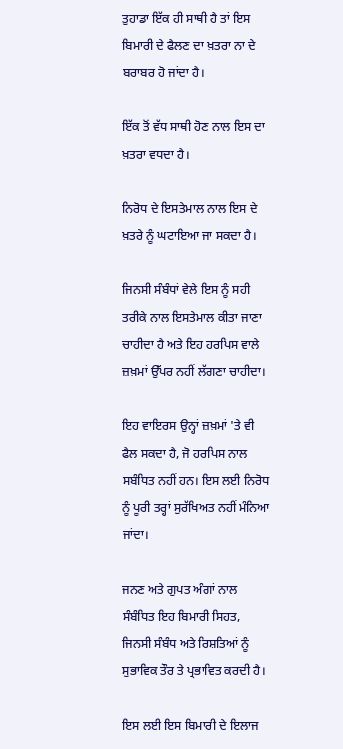ਤੁਹਾਡਾ ਇੱਕ ਹੀ ਸਾਥੀ ਹੈ ਤਾਂ ਇਸ ਬਿਮਾਰੀ ਦੇ ਫੈਲਣ ਦਾ ਖ਼ਤਰਾ ਨਾ ਦੇ ਬਰਾਬਰ ਹੋ ਜਾਂਦਾ ਹੈ।

ਇੱਕ ਤੋਂ ਵੱਧ ਸਾਥੀ ਹੋਣ ਨਾਲ ਇਸ ਦਾ ਖ਼ਤਰਾ ਵਧਦਾ ਹੈ।

ਨਿਰੋਧ ਦੇ ਇਸਤੇਮਾਲ ਨਾਲ ਇਸ ਦੇ ਖ਼ਤਰੇ ਨੂੰ ਘਟਾਇਆ ਜਾ ਸਕਦਾ ਹੈ।

ਜਿਨਸੀ ਸੰਬੰਧਾਂ ਵੇਲੇ ਇਸ ਨੂੰ ਸਹੀ ਤਰੀਕੇ ਨਾਲ ਇਸਤੇਮਾਲ ਕੀਤਾ ਜਾਣਾ ਚਾਹੀਦਾ ਹੈ ਅਤੇ ਇਹ ਹਰਪਿਸ ਵਾਲੇ ਜ਼ਖ਼ਮਾਂ ਉੱਪਰ ਨਹੀਂ ਲੱਗਣਾ ਚਾਹੀਦਾ।

ਇਹ ਵਾਇਰਸ ਉਨ੍ਹਾਂ ਜ਼ਖ਼ਮਾਂ 'ਤੇ ਵੀ ਫੈਲ ਸਕਦਾ ਹੈ, ਜੋ ਹਰਪਿਸ ਨਾਲ ਸਬੰਧਿਤ ਨਹੀਂ ਹਨ। ਇਸ ਲਈ ਨਿਰੋਧ ਨੂੰ ਪੂਰੀ ਤਰ੍ਹਾਂ ਸੁਰੱਖਿਅਤ ਨਹੀਂ ਮੰਨਿਆ ਜਾਂਦਾ।

ਜਨਣ ਅਤੇ ਗੁਪਤ ਅੰਗਾਂ ਨਾਲ ਸੰਬੰਧਿਤ ਇਹ ਬਿਮਾਰੀ ਸਿਹਤ, ਜਿਨਸੀ ਸੰਬੰਧ ਅਤੇ ਰਿਸ਼ਤਿਆਂ ਨੂੰ ਸੁਭਾਵਿਕ ਤੌਰ ਤੇ ਪ੍ਰਭਾਵਿਤ ਕਰਦੀ ਹੈ।

ਇਸ ਲਈ ਇਸ ਬਿਮਾਰੀ ਦੇ ਇਲਾਜ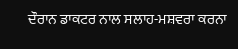ਦੌਰਾਨ ਡਾਕਟਰ ਨਾਲ ਸਲਾਹ-ਮਸ਼ਵਰਾ ਕਰਨਾ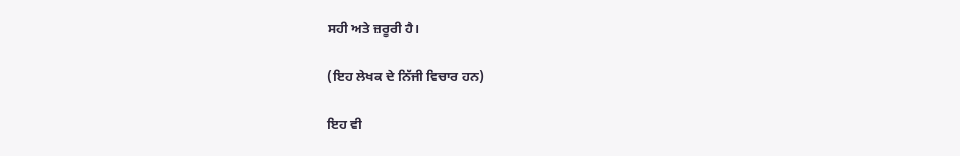ਸਹੀ ਅਤੇ ਜ਼ਰੂਰੀ ਹੈ।

(ਇਹ ਲੇਖਕ ਦੇ ਨਿੱਜੀ ਵਿਚਾਰ ਹਨ)

ਇਹ ਵੀ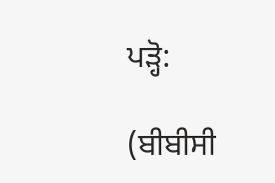ਪੜ੍ਹੋ:

(ਬੀਬੀਸੀ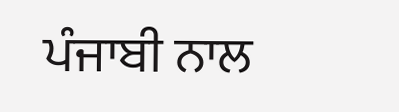ਪੰਜਾਬੀ ਨਾਲ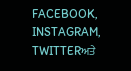FACEBOOK, INSTAGRAM, TWITTERਅਤੇ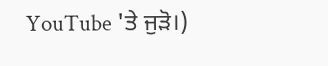YouTube 'ਤੇ ਜੁੜੋ।)